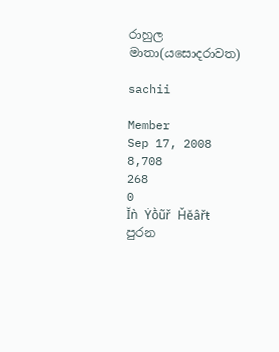රාහුල මාතා(යසොදරාවත)

sachii

Member
Sep 17, 2008
8,708
268
0
Ĭǹ Ẏṑũř Ȟĕâřŧ
පුරන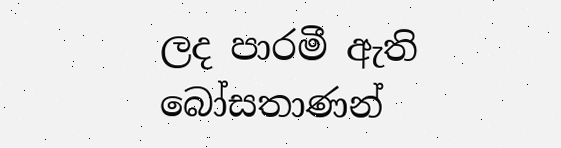ලද පාරමී ඇති බෝසතාණන්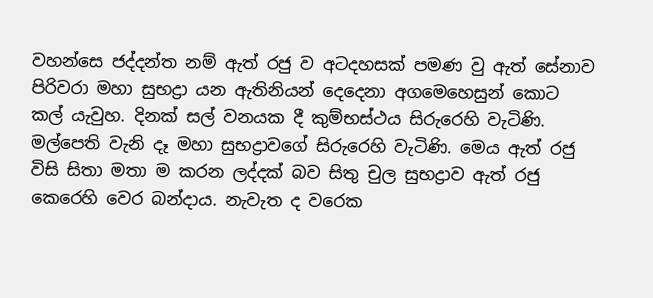වහන්සෙ ජද්දන්ත නම් ඇත් රජු ව අටදහසක් පමණ වු ඇත් සේනාව පිරිවරා මහා සුභද්‍රා යන ඇතිනියන් දෙදෙනා අගමෙහෙසුන් කොට කල් යැවුහ. දිනක් සල් වනයක දී කුම්භස්ථය සිරුරෙහි වැටිණි. මල්පෙති වැනි දෑ මහා සුභද්‍රාවගේ සිරුරෙහි වැටිණි. මෙය ඇත් රජු විසි සිතා මතා ම කරන ලද්දක් බව සිතු චුල සුභද්‍රාව ඇත් රජු කෙරෙහි වෙර බන්දාය. නැවැත ද වරෙක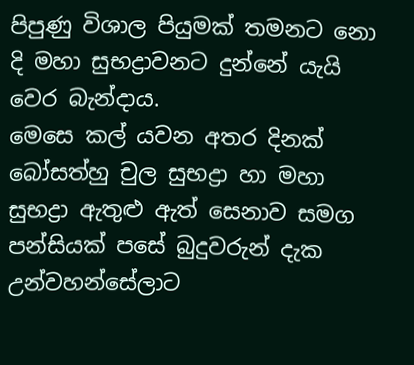පිපුණු විශාල පියුමක් තමනට නො දි මහා සුභද්‍රාවනට දුන්නේ යැයි වෙර බැන්දාය.
මෙසෙ කල් යවන අතර දිනක් බෝසත්හු චුල සුභද්‍රා හා මහා සුභද්‍රා ඇතුළු ඇත් සෙනාව සමග පන්සියක් පසේ බුදුවරුන් දැක උන්වහන්සේලාට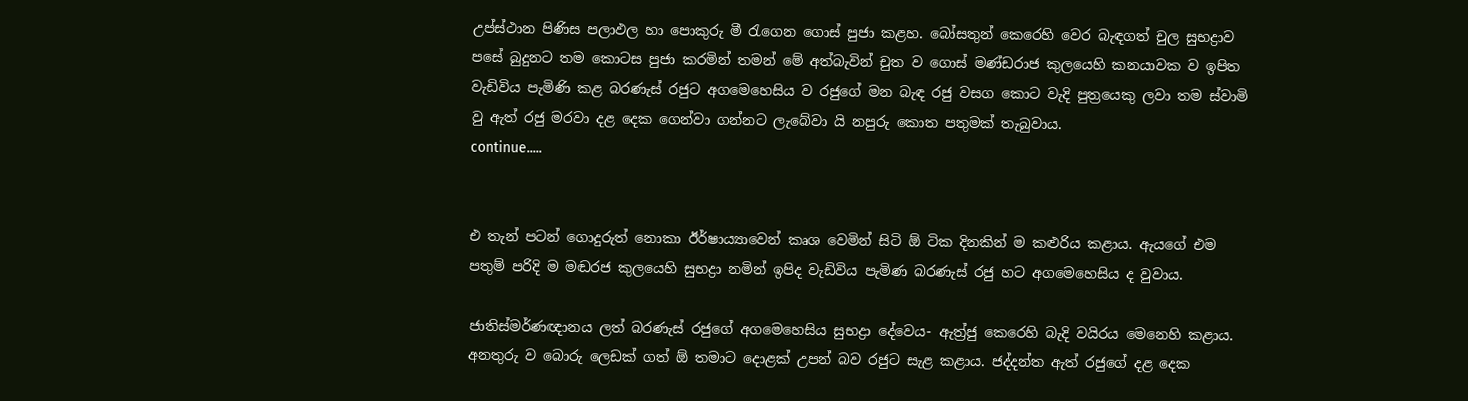උප්ස්ථාන පිණිස පලාඵල හා පොකුරු මී රැගෙන ගොස් පුජා කළහ. බෝසතුන් කෙරෙහි වෙර බැඳගත් චුල සුභද්‍රාව පසේ බුදුනට තම කොටස පුජා කරමින් තමන් මේ අත්බැවින් චුත ව ගොස් මණ්ඩරාජ කුලයෙහි කන‍‍‍‍‍‍‍‍‍‍‍යාවක ව ඉපිත වැඩිවිය පැමිණි කළ බරණැස් රජුට අගමෙහෙසිය ව රජුගේ මන බැඳ රජු වසග කොට වැදි පුත්‍රයෙකු ලවා තම ස්වාමි වු ඇත් රජු මරවා දළ දෙක ගෙන්වා ගන්නට ලැබේවා යි නපුරු කොත පතුමක් තැබුවාය.
continue.....


එ තැන් පටන් ගොදුරුත් නොකා ඊ‍ර්ෂා‍‍‍‍ය්‍යාවෙන් කෘශ වෙමින් සිටි ඕ ටික දිනකින් ම කළුරිය කළාය. ඇයගේ එම පතුම් පරිදි ම මඬරජ කුලයෙහි සුභද්‍රා නමින් ඉපිද වැඩිවිය පැමිණ බරණැස් රජු හට අගමෙහෙසිය ද වුවාය.

ජාතිස්මර්ණඥානය ලත් බරණැස් රජුගේ අගමෙහෙසිය සුභද්‍රා දේවෙය- ඇත්‍ර්ජු කෙරෙහි බැදි වයිරය මෙනෙහි කළාය. අනතුරු ව බොරු ලෙඩක් ගත් ඕ තමාට දොළක් උපන් බව රජුට සැළ කළාය. ජද්දන්ත ඇත් රජුගේ දළ දෙක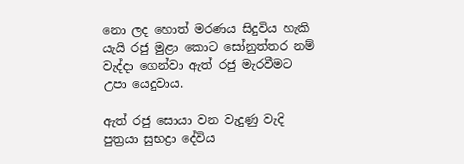නො ලද හොත් මරණය සිදුවිය හැකි යැයි රජු මුළා කොට සෝනුත්තර නම් වැද්දා ගෙන්වා ඇත් රජු මැරවීමට උපා යෙදුවාය.

ඇත් රජු සොයා වන වැදුණු වැදි පුත්‍රයා සුභද්‍රා දේවිය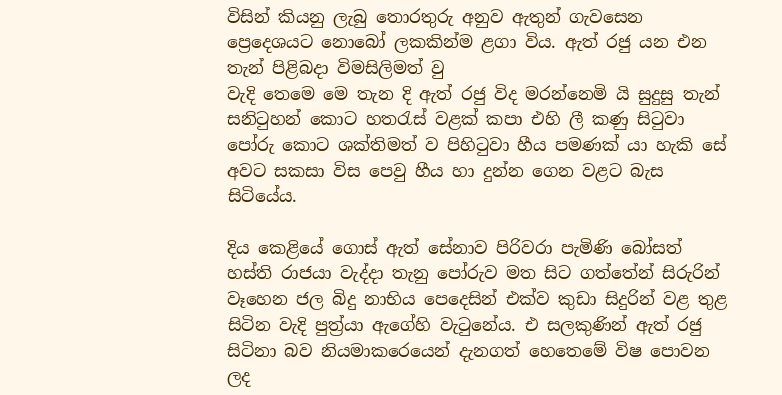විසින් කියනු ලැබු තොරතුරු අනුව ඇතුන් ගැවසෙන ප්‍රෙදෙශයට නොබෝ ලකකින්ම ළගා විය. ඇත් රජු යන එන තැන් පිළිබදා විමසිලිමත් වු
වැදි තෙමෙ මෙ තැන දි ඇත් රජු විද මරන්නෙමි යි සුදුසු තැන් සනිටුහන් කොට හතරැස් වළක් කපා එහි ලී කණු සිටුවා පෝරු කොට ශක්තිමත් ව පිහිටුවා හීය පමණක් යා හැකි සේ අවට සකසා විස පෙවු හීය හා දුන්න ගෙන වළට බැස සිටියේය.

දිය කෙළියේ ගොස් ඇත් සේනාව පිරිවරා පැමිණි බෝසත් හස්ති රාජයා වැද්දා තැනු පෝරුව මත සිට ගත්තේන් සිරුරින් වෑහෙන ජල බිදු නාභිය පෙදෙසින් එක්ව කුඩා සිදුරින් වළ තුළ සිටින වැදි පුත්‍ර්යා ඇගේහි වැටුනේය. එ සලකුණින් ඇත් රජු සිටිනා බව නියමාකරෙයෙන් දැනගත් හෙතෙමේ විෂ පොවන ලද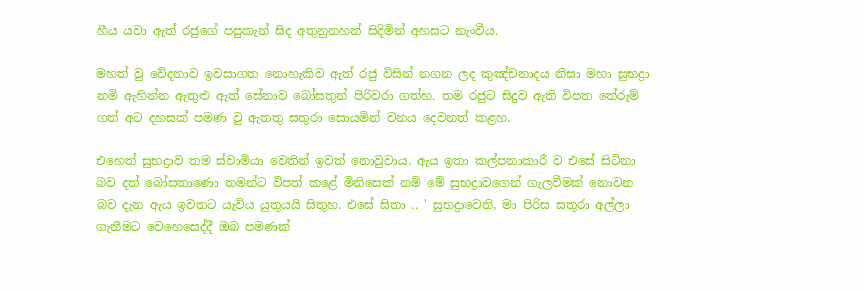හීය යවා ඇත් රජුගේ පපුකැන් සිද අතුනුනහත් සිදිමින් අහසට නැංවීය.

මහත් වු වේදනාව ඉවසාගත නොහැකිව ඇත් රජු විසින් නගන ලද කුඤ්චනාදය නිසා මහා සුභද්‍රා නමි ඇහින්න ඇතුළු ඇත් සේනාව බෝසතුන් පිරිවරා ගත්හ. තම රජුට සිදුව ඇති විපත තේරුම් ගත් අට දහසක් පමණ වු ඇතතු සතුරා සොයමින් වනය දෙවනත් කළහ.

එහෙත් සුභද්‍රාව තම ස්වාමියා වෙතින් ඉවත් නොවුවාය. ඇය ඉතා කල්පනාකාරී ව එසේ සිටිනා බව දත් බෝසතාණො තමන්ට විපත් කළේ මිනිසෙක් නම් මේ සුභද්‍රාවගෙන් ගැලවීමක් නොවන බව දැන ඇය ඉවතට යැවිය යුතුයයි සිතුහ. එසේ සිතා .. ' සුභද්‍රාවෙනි, මා පිරිස සතුරා අල්ලා ගැනීමට වෙහෙසෙද්දී ඔබ පමණක්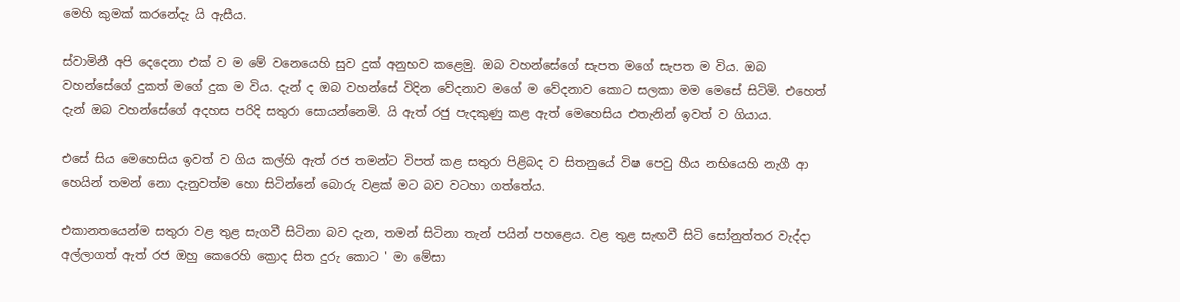මෙහි කුමක් කරනේදැ යි ඇසීය.

ස්වාමිනී අපි දෙදෙනා එක් ව ම මේ වනෙයෙහි සුව දුක් අනුභව කළෙමු. ඔබ වහන්සේගේ සැපත මගේ සැපත ම විය. ඔබ වහන්සේගේ දුකත් මගේ දුක ම විය. දැන් ද ඔබ වහන්සේ විදින වේදනාව මගේ ම වේදනාව කොට සලකා මම මෙසේ සිටිමි. එහෙත් දැන් ඔබ වහන්සේගේ අදහස පරිදි සතුරා සොයන්නෙමි. යි ඇත් රජු පැදකුණු කළ ඇත් මෙහෙසිය එතැනින් ඉවත් ව ගියාය.

එසේ සිය මෙහෙසිය ඉවත් ව ගිය කල්හි ඇත් රජ තමන්ට විපත් කළ සතුරා පිළිබද ව සිතනුයේ විෂ පෙවු හීය නභියෙහි නැගී ආ හෙයින් තමන් නො දැනුවත්ම හො සිටින්නේ බොරු වළක් මට බව වටහා ගත්තේය.

එකානතයෙන්ම සතුරා වළ තුළ සැගවී සිටිනා බව දැන, තමන් සිටිනා තැන් පයින් පහළෙය. වළ තුළ සැඟවී සිටි සෝනුත්තර වැද්දා අල්ලාගත් ඇත් රජ ඔහු කෙරෙහි ක්‍රොද සිත දුරු කොට ' මා මේසා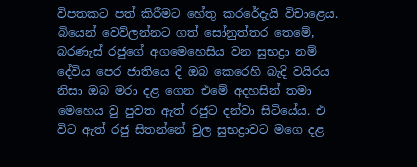විපතකට පත් කිරීමට හේතු කරරේදැයි විචාළෙය. බියෙන් වෙව්ලන්නට ගත් සෝනුත්තර තෙමේ, බරණැස් රජුගේ අගමෙහෙසිය වන සුභද්‍රා නම් දේවිය පෙර ජාතියෙ දි ඔබ කෙරෙහි බැදි වයිරය නිසා ඔබ මරා දළ ගෙන එමේ අදහසින් තමා මෙහෙය වු පුවත ඇත් රජුට දන්වා සිටියේය. එ විට ඇත් රජු සිතන්නේ චුල සුභද්‍රාවට මගෙ දළ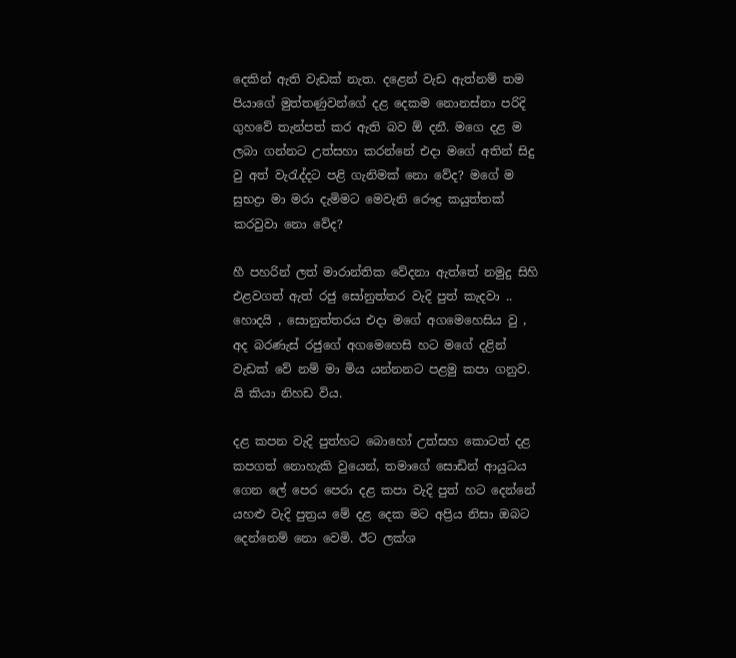දෙකින් ඇති වැඩක් නැත. දළෙන් වැඩ ඇත්නම් තම පියාගේ මුත්තණුවන්ගේ දළ දෙකම නොනස්නා පරිදි ගුහවේ තැන්පත් කර ඇති බව ඕ දනී. මගෙ දළ ම ලබා ගන්නට උත්සහා කරන්නේ එදා මගේ අතින් සිදු වු අත් වැරැද්දට පළි ගැනිමක් නො වේද? මගේ ම සුභද්‍රා මා මරා දැමිමට මෙවැනි රෞද්‍ර කයුත්තක් කරවුවා නො වේද?

හී පහරින් ලත් මාරාන්තික වේදනා ඇත්තේ නමුදු සිහි එළවගත් ඇත් රජු සෝනුත්තර වැදි පුත් කැදවා .. හොදයි , සොනුත්තරය එදා මගේ අගමෙහෙසිය වු , අද බරණැස් රජුගේ අගමෙහෙසි හට මගේ දළින් වැඩක් වේ නම් මා මිය යන්නනට පළමු කපා ගනුව. යි කියා නිහඩ විය.

දළ කපන වැදි පුත්හට බොහෝ උත්සහ කොටත් දළ කපගත් නොහැකි වුයෙන්, තමාගේ සොඩින් ආයුධය ගෙන ලේ පෙර පෙරා දළ කපා වැදි පුත් හට දෙන්නේ යහළු වැදි පුත්‍රය මේ දළ දෙක මට අප්‍රිය නිසා ඔබට දෙන්නෙම් නො වෙමි. ඊට ලක්ශ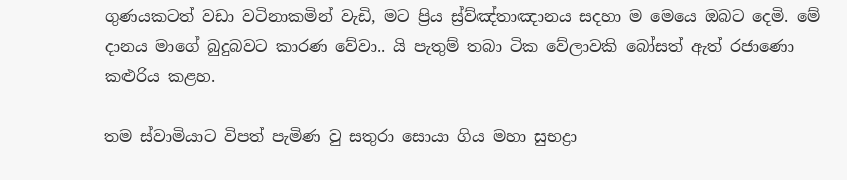ගුණයකටත් වඩා වටිනාකමින් වැඩි, මට ප්‍රිය ස්‍ර්ව්ඤ්තාඤානය සදහා ම මෙයෙ ඔබට දෙමි. මේ දානය මාගේ බුදුබවට කාරණ වේවා.. යි පැතුම් තබා ටික වේලාවකි බෝසත් ඇත් රජාණො කළුරිය කළහ.

තම ස්වාමියාට විපත් පැමිණ වු සතුරා සොයා ගිය මහා සුභද්‍රා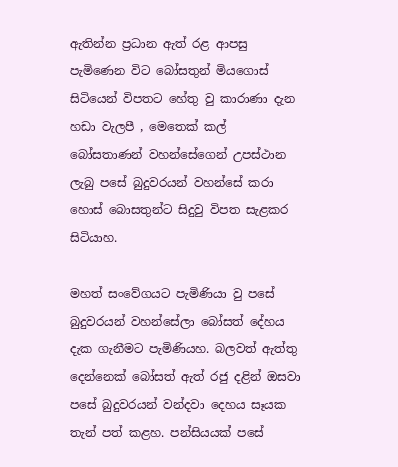ඇතින්න ප්‍රධාන ඇත් රළ ආපසු පැමිණෙන විට බෝසතුන් මියගොස් සිටියෙන් විපතට හේතු වු කාරාණා දැන හඩා වැලපී , මෙතෙක් කල් බෝසතාණන් වහන්සේගෙන් උපස්ථාන ලැබු පසේ බුදුවරයන් වහන්සේ කරා හොස් බොසතුන්ට සිදුවු විපත සැළකර සිටියාහ.

මහත් සංවේගයට පැමිණියා වු පසේ බුදුවරයන් වහන්සේලා බෝසත් දේහය දැක ගැනීමට පැමිණියහ. බලවත් ඇත්තු දෙන්නෙක් බෝසත් ඇත් රජු දළින් ඔසවා පසේ බුදුවරයන් වන්දවා දෙහය සෑයක තැන් පත් කළහ. පන්සියයක් පසේ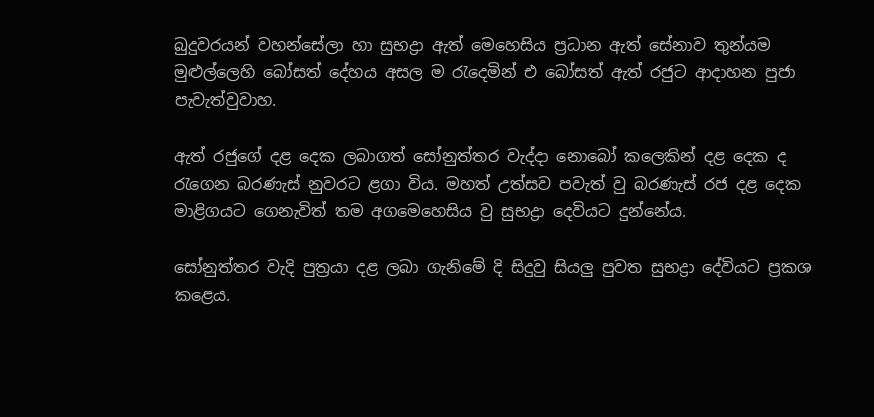බුදුවරයන් වහන්සේලා හා සුභද්‍රා ඇත් මෙහෙසිය ප්‍රධාන ඇත් සේනාව තුන්යම මුළුල්ලෙහි බෝසත් දේහය අසල ම රැදෙමින් එ බෝසත් ඇත් රජුට ආදාහන පුජා පැවැත්වුවාහ.

ඇත් රජුගේ දළ දෙක ලබාගත් සෝනුත්තර වැද්දා නොබෝ කලෙකින් දළ දෙක ද රැගෙන බරණැස් නුවරට ළගා විය. මහත් උත්සව පවැත් වු බරණැස් රජ දළ දෙක මාළිගයට ගෙනැවිත් තම අගමෙහෙසිය වු සුභද්‍රා දෙවියට දුන්නේය.

සෝනුත්තර වැදි පුත්‍රයා දළ ලබා ගැනිමේ දි සිදුවු සියලු පුවත සුභද්‍රා දේවියට ප්‍රකශ කළෙය.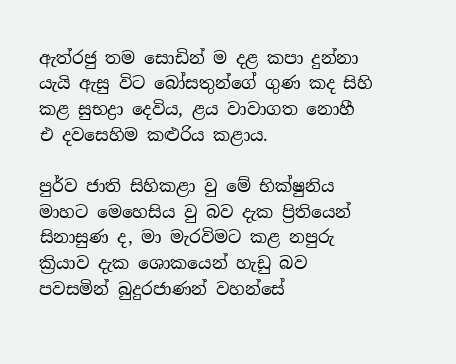ඇත්රජු තම සොඩින් ම දළ කපා දුන්නා යැයි ඇසු විට බෝසතුන්ගේ ගුණ කද සිහි කළ සුභද්‍රා දෙවිය, ළය වාවාගත නොහී එ දවසෙහිම කළුරිය කළාය.

පුර්ව ජාති සිහිකළා වු මේ භික්ෂුනිය මාහට මෙහෙසිය වු බව දැක ප්‍රිතියෙන් සිනාසුණ ද, මා මැරවිමට කළ නපුරු ක්‍රියාව දැක ශොකයෙන් හැඩු බව පවසමින් බුදුරජාණන් වහන්සේ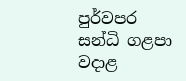පුර්වපර සන්ධි ගළපා වදාළ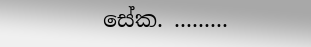සේක. .........